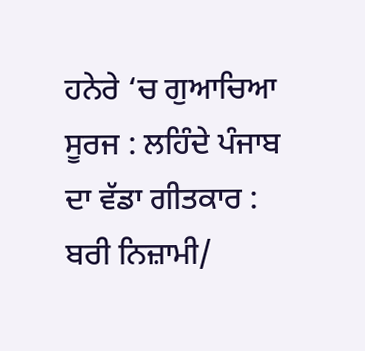ਹਨੇਰੇ ‘ਚ ਗੁਆਚਿਆ ਸੂਰਜ : ਲਹਿੰਦੇ ਪੰਜਾਬ ਦਾ ਵੱਡਾ ਗੀਤਕਾਰ : ਬਰੀ ਨਿਜ਼ਾਮੀ/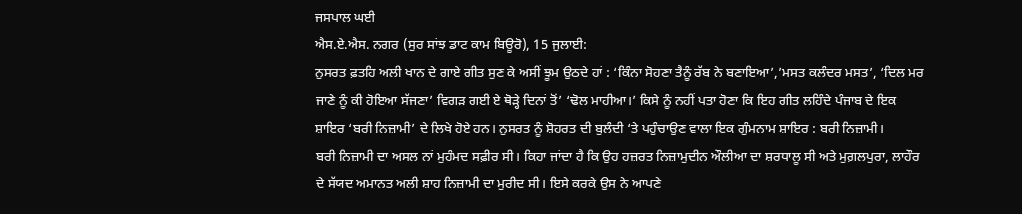ਜਸਪਾਲ ਘਈ
ਐਸ.ਏ.ਐਸ. ਨਗਰ (ਸੁਰ ਸਾਂਝ ਡਾਟ ਕਾਮ ਬਿਊਰੋ), 15 ਜੁਲਾਈ:
ਨੁਸਰਤ ਫ਼ਤਹਿ ਅਲੀ ਖਾਨ ਦੇ ਗਾਏ ਗੀਤ ਸੁਣ ਕੇ ਅਸੀਂ ਝੂਮ ਉਠਦੇ ਹਾਂ : ‘ਕਿੰਨਾ ਸੋਹਣਾ ਤੈਨੂੰ ਰੱਬ ਨੇ ਬਣਾਇਆ’,’ਮਸਤ ਕਲੰਦਰ ਮਸਤ’, ‘ਦਿਲ ਮਰ ਜਾਣੇ ਨੂੰ ਕੀ ਹੋਇਆ ਸੱਜਣਾ’ ਵਿਗੜ ਗਈ ਏ ਥੋੜ੍ਹੇ ਦਿਨਾਂ ਤੋਂ’ ‘ਢੋਲ ਮਾਹੀਆ।’ ਕਿਸੇ ਨੂੰ ਨਹੀਂ ਪਤਾ ਹੋਣਾ ਕਿ ਇਹ ਗੀਤ ਲਹਿੰਦੇ ਪੰਜਾਬ ਦੇ ਇਕ ਸ਼ਾਇਰ ‘ਬਰੀ ਨਿਜ਼ਾਮੀ’ ਦੇ ਲਿਖੇ ਹੋਏ ਹਨ। ਨੁਸਰਤ ਨੂੰ ਸ਼ੋਹਰਤ ਦੀ ਬੁਲੰਦੀ ‘ਤੇ ਪਹੁੰਚਾਉਣ ਵਾਲਾ ਇਕ ਗੁੰਮਨਾਮ ਸ਼ਾਇਰ : ਬਰੀ ਨਿਜ਼ਾਮੀ।
ਬਰੀ ਨਿਜ਼ਾਮੀ ਦਾ ਅਸਲ ਨਾਂ ਮੁਹੰਮਦ ਸਫ਼ੀਰ ਸੀ। ਕਿਹਾ ਜਾਂਦਾ ਹੈ ਕਿ ਉਹ ਹਜ਼ਰਤ ਨਿਜ਼ਾਮੁਦੀਨ ਔਲੀਆ ਦਾ ਸ਼ਰਧਾਲੂ ਸੀ ਅਤੇ ਮੁਗ਼ਲਪੁਰਾ, ਲਾਹੌਰ ਦੇ ਸੱਯਦ ਅਮਾਨਤ ਅਲੀ ਸ਼ਾਹ ਨਿਜ਼ਾਮੀ ਦਾ ਮੁਰੀਦ ਸੀ। ਇਸੇ ਕਰਕੇ ਉਸ ਨੇ ਆਪਣੇ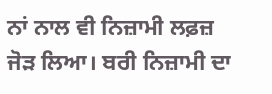ਨਾਂ ਨਾਲ ਵੀ ਨਿਜ਼ਾਮੀ ਲਫ਼ਜ਼ ਜੋੜ ਲਿਆ। ਬਰੀ ਨਿਜ਼ਾਮੀ ਦਾ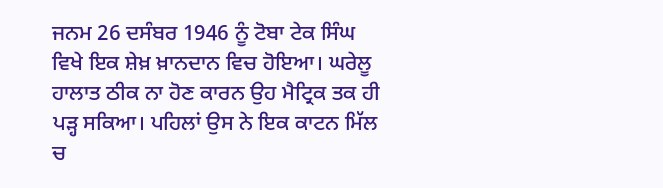ਜਨਮ 26 ਦਸੰਬਰ 1946 ਨੂੰ ਟੋਬਾ ਟੇਕ ਸਿੰਘ ਵਿਖੇ ਇਕ ਸ਼ੇਖ਼ ਖ਼ਾਨਦਾਨ ਵਿਚ ਹੋਇਆ। ਘਰੇਲੂ ਹਾਲਾਤ ਠੀਕ ਨਾ ਹੋਣ ਕਾਰਨ ਉਹ ਮੈਟ੍ਰਿਕ ਤਕ ਹੀ ਪੜ੍ਹ ਸਕਿਆ। ਪਹਿਲਾਂ ਉਸ ਨੇ ਇਕ ਕਾਟਨ ਮਿੱਲ ਚ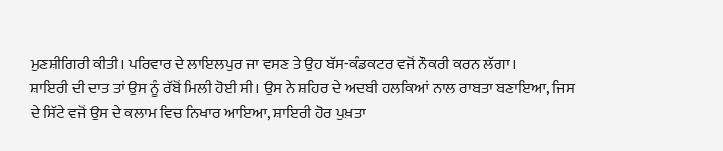ਮੁਣਸ਼ੀਗਿਰੀ ਕੀਤੀ। ਪਰਿਵਾਰ ਦੇ ਲਾਇਲਪੁਰ ਜਾ ਵਸਣ ਤੇ ਉਹ ਬੱਸ-ਕੰਡਕਟਰ ਵਜੋਂ ਨੌਕਰੀ ਕਰਨ ਲੱਗਾ।
ਸ਼ਾਇਰੀ ਦੀ ਦਾਤ ਤਾਂ ਉਸ ਨੂੰ ਰੱਬੋਂ ਮਿਲੀ ਹੋਈ ਸੀ। ਉਸ ਨੇ ਸ਼ਹਿਰ ਦੇ ਅਦਬੀ ਹਲਕਿਆਂ ਨਾਲ ਰਾਬਤਾ ਬਣਾਇਆ, ਜਿਸ ਦੇ ਸਿੱਟੇ ਵਜੋਂ ਉਸ ਦੇ ਕਲਾਮ ਵਿਚ ਨਿਖਾਰ ਆਇਆ, ਸ਼ਾਇਰੀ ਹੋਰ ਪੁਖ਼ਤਾ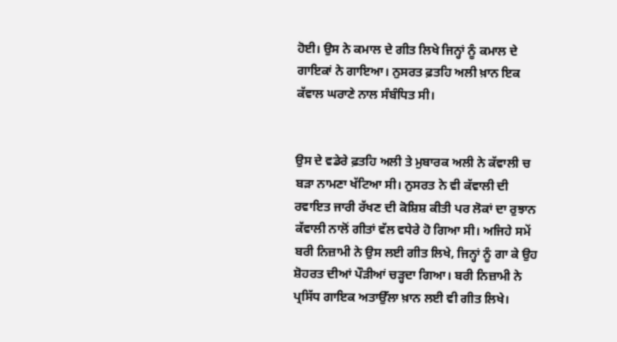ਹੋਈ। ਉਸ ਨੇ ਕਮਾਲ ਦੇ ਗੀਤ ਲਿਖੇ ਜਿਨ੍ਹਾਂ ਨੂੰ ਕਮਾਲ ਦੇ ਗਾਇਕਾਂ ਨੇ ਗਾਇਆ। ਨੁਸਰਤ ਫ਼ਤਹਿ ਅਲੀ ਖ਼ਾਨ ਇਕ ਕੱਵਾਲ ਘਰਾਣੇ ਨਾਲ ਸੰਬੰਧਿਤ ਸੀ।


ਉਸ ਦੇ ਵਡੇਰੇ ਫ਼ਤਹਿ ਅਲੀ ਤੇ ਮੁਬਾਰਕ ਅਲੀ ਨੇ ਕੱਵਾਲੀ ਚ ਬੜਾ ਨਾਮਣਾ ਖੱਟਿਆ ਸੀ। ਨੁਸਰਤ ਨੇ ਵੀ ਕੱਵਾਲੀ ਦੀ ਰਵਾਇਤ ਜਾਰੀ ਰੱਖਣ ਦੀ ਕੋਸ਼ਿਸ਼ ਕੀਤੀ ਪਰ ਲੋਕਾਂ ਦਾ ਰੁਝਾਨ ਕੱਵਾਲੀ ਨਾਲੋਂ ਗੀਤਾਂ ਵੱਲ ਵਧੇਰੇ ਹੋ ਗਿਆ ਸੀ। ਅਜਿਹੇ ਸਮੇਂ ਬਰੀ ਨਿਜ਼ਾਮੀ ਨੇ ਉਸ ਲਈ ਗੀਤ ਲਿਖੇ, ਜਿਨ੍ਹਾਂ ਨੂੰ ਗਾ ਕੇ ਉਹ ਸ਼ੋਹਰਤ ਦੀਆਂ ਪੌੜੀਆਂ ਚੜ੍ਹਦਾ ਗਿਆ। ਬਰੀ ਨਿਜ਼ਾਮੀ ਨੇ ਪ੍ਰਸਿੱਧ ਗਾਇਕ ਅਤਾਉੱਲਾ ਖ਼ਾਨ ਲਈ ਵੀ ਗੀਤ ਲਿਖੇ।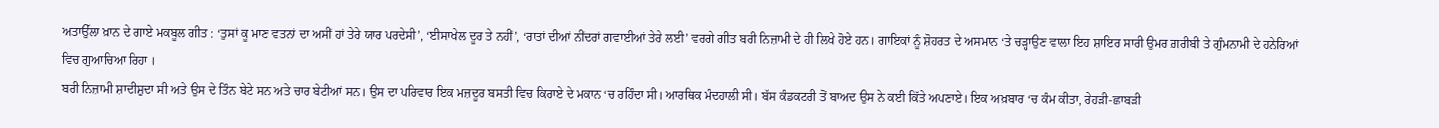ਅਤਾਉੱਲਾ ਖ਼ਾਨ ਦੇ ਗਾਏ ਮਕਬੂਲ ਗੀਤ : ‘ਤੁਸਾਂ ਕੂ ਮਾਣ ਵਤਨਾਂ ਦਾ ਅਸੀਂ ਹਾਂ ਤੇਰੇ ਯਾਰ ਪਰਦੇਸੀ’, ‘ਈਸਾਖੇਲ ਦੂਰ ਤੇ ਨਹੀਂ’, ‘ਰਾਤਾਂ ਦੀਆਂ ਨੀਂਦਰਾਂ ਗਵਾਈਆਂ ਤੇਰੇ ਲਈ’ ਵਰਗੇ ਗੀਤ ਬਰੀ ਨਿਜ਼ਾਮੀ ਦੇ ਹੀ ਲਿਖੇ ਹੋਏ ਹਨ। ਗਾਇਕਾਂ ਨੂੰ ਸ਼ੋਹਰਤ ਦੇ ਅਸਮਾਨ ‘ਤੇ ਚੜ੍ਹਾਉਣ ਵਾਲਾ ਇਹ ਸ਼ਾਇਰ ਸਾਰੀ ਉਮਰ ਗ਼ਰੀਬੀ ਤੇ ਗੁੰਮਨਾਮੀ ਦੇ ਹਨੇਰਿਆਂ ਵਿਚ ਗੁਆਚਿਆ ਰਿਹਾ ।
ਬਰੀ ਨਿਜ਼ਾਮੀ ਸ਼ਾਦੀਸ਼ੁਦਾ ਸੀ ਅਤੇ ਉਸ ਦੇ ਤਿੰਨ ਬੇਟੇ ਸਨ ਅਤੇ ਚਾਰ ਬੇਟੀਆਂ ਸਨ। ਉਸ ਦਾ ਪਰਿਵਾਰ ਇਕ ਮਜ਼ਦੂਰ ਬਸਤੀ ਵਿਚ ਕਿਰਾਏ ਦੇ ਮਕਾਨ ‘ਚ ਰਹਿੰਦਾ ਸੀ। ਆਰਥਿਕ ਮੰਦਹਾਲੀ ਸੀ। ਬੱਸ ਕੰਡਕਟਰੀ ਤੋਂ ਬਾਅਦ ਉਸ ਨੇ ਕਈ ਕਿੱਤੇ ਅਪਣਾਏ। ਇਕ ਅਖ਼ਬਾਰ ‘ਚ ਕੰਮ ਕੀਤਾ, ਰੇਹੜੀ-ਛਾਬੜੀ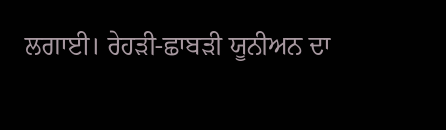ਲਗਾਈ। ਰੇਹੜੀ-ਛਾਬੜੀ ਯੂਨੀਅਨ ਦਾ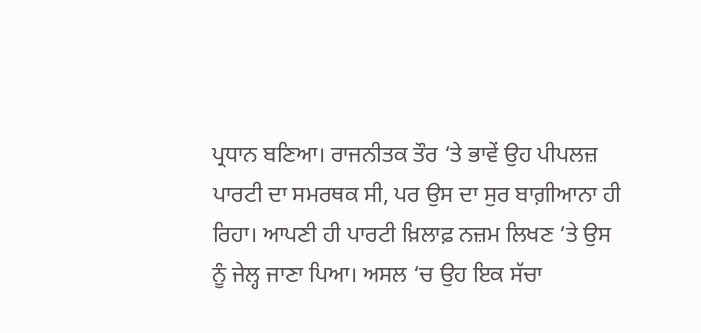ਪ੍ਰਧਾਨ ਬਣਿਆ। ਰਾਜਨੀਤਕ ਤੌਰ ‘ਤੇ ਭਾਵੇਂ ਉਹ ਪੀਪਲਜ਼ ਪਾਰਟੀ ਦਾ ਸਮਰਥਕ ਸੀ, ਪਰ ਉਸ ਦਾ ਸੁਰ ਬਾਗ਼ੀਆਨਾ ਹੀ ਰਿਹਾ। ਆਪਣੀ ਹੀ ਪਾਰਟੀ ਖ਼ਿਲਾਫ਼ ਨਜ਼ਮ ਲਿਖਣ ‘ਤੇ ਉਸ ਨੂੰ ਜੇਲ੍ਹ ਜਾਣਾ ਪਿਆ। ਅਸਲ ‘ਚ ਉਹ ਇਕ ਸੱਚਾ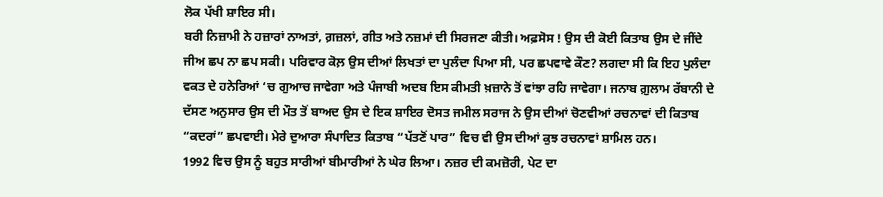ਲੋਕ ਪੱਖੀ ਸ਼ਾਇਰ ਸੀ।
ਬਰੀ ਨਿਜ਼ਾਮੀ ਨੇ ਹਜ਼ਾਰਾਂ ਨਾਅਤਾਂ, ਗ਼ਜ਼ਲਾਂ, ਗੀਤ ਅਤੇ ਨਜ਼ਮਾਂ ਦੀ ਸਿਰਜਣਾ ਕੀਤੀ। ਅਫ਼ਸੋਸ ! ਉਸ ਦੀ ਕੋਈ ਕਿਤਾਬ ਉਸ ਦੇ ਜੀਂਦੇ ਜੀਅ ਛਪ ਨਾ ਛਪ ਸਕੀ। ਪਰਿਵਾਰ ਕੋਲ਼ ਉਸ ਦੀਆਂ ਲਿਖਤਾਂ ਦਾ ਪੁਲੰਦਾ ਪਿਆ ਸੀ, ਪਰ ਛਪਵਾਵੇ ਕੌਣ? ਲਗਦਾ ਸੀ ਕਿ ਇਹ ਪੁਲੰਦਾ ਵਕਤ ਦੇ ਹਨੇਰਿਆਂ ‘ਚ ਗੁਆਚ ਜਾਵੇਗਾ ਅਤੇ ਪੰਜਾਬੀ ਅਦਬ ਇਸ ਕੀਮਤੀ ਖ਼ਜ਼ਾਨੇ ਤੋਂ ਵਾਂਝਾ ਰਹਿ ਜਾਵੇਗਾ। ਜਨਾਬ ਗ਼ੁਲਾਮ ਰੱਬਾਨੀ ਦੇ ਦੱਸਣ ਅਨੁਸਾਰ ਉਸ ਦੀ ਮੌਤ ਤੋਂ ਬਾਅਦ ਉਸ ਦੇ ਇਕ ਸ਼ਾਇਰ ਦੋਸਤ ਜਮੀਲ ਸਰਾਜ ਨੇ ਉਸ ਦੀਆਂ ਚੋਣਵੀਆਂ ਰਚਨਾਵਾਂ ਦੀ ਕਿਤਾਬ “ਕਦਰਾਂ” ਛਪਵਾਈ। ਮੇਰੇ ਦੁਆਰਾ ਸੰਪਾਦਿਤ ਕਿਤਾਬ “ਪੱਤਣੋਂ ਪਾਰ” ਵਿਚ ਵੀ ਉਸ ਦੀਆਂ ਕੁਝ ਰਚਨਾਵਾਂ ਸ਼ਾਮਿਲ ਹਨ।
1992 ਵਿਚ ਉਸ ਨੂੰ ਬਹੁਤ ਸਾਰੀਆਂ ਬੀਮਾਰੀਆਂ ਨੇ ਘੇਰ ਲਿਆ। ਨਜ਼ਰ ਦੀ ਕਮਜ਼ੋਰੀ, ਪੇਟ ਦਾ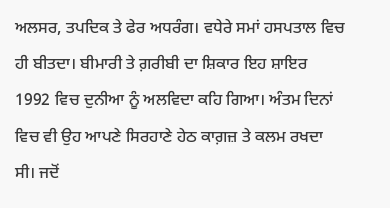ਅਲਸਰ, ਤਪਦਿਕ ਤੇ ਫੇਰ ਅਧਰੰਗ। ਵਧੇਰੇ ਸਮਾਂ ਹਸਪਤਾਲ ਵਿਚ ਹੀ ਬੀਤਦਾ। ਬੀਮਾਰੀ ਤੇ ਗ਼ਰੀਬੀ ਦਾ ਸ਼ਿਕਾਰ ਇਹ ਸ਼ਾਇਰ 1992 ਵਿਚ ਦੁਨੀਆ ਨੂੰ ਅਲਵਿਦਾ ਕਹਿ ਗਿਆ। ਅੰਤਮ ਦਿਨਾਂ ਵਿਚ ਵੀ ਉਹ ਆਪਣੇ ਸਿਰਹਾਣੇ ਹੇਠ ਕਾਗ਼ਜ਼ ਤੇ ਕਲਮ ਰਖਦਾ ਸੀ। ਜਦੋਂ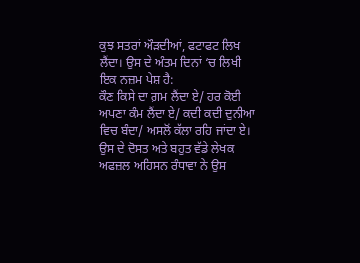ਕੁਝ ਸਤਰਾਂ ਔੜਦੀਆਂ, ਫਟਾਫਟ ਲਿਖ ਲੈਂਦਾ। ਉਸ ਦੇ ਅੰਤਮ ਦਿਨਾਂ ‘ਚ ਲਿਖੀ ਇਕ ਨਜ਼ਮ ਪੇਸ਼ ਹੈ:
ਕੌਣ ਕਿਸੇ ਦਾ ਗ਼ਮ ਲੈਂਦਾ ਏ/ ਹਰ ਕੋਈ ਅਪਣਾ ਕੰਮ ਲੈਂਦਾ ਏ/ ਕਦੀ ਕਦੀ ਦੁਨੀਆ ਵਿਚ ਬੰਦਾ/ ਅਸਲੋਂ ਕੱਲਾ ਰਹਿ ਜਾਂਦਾ ਏ।
ਉਸ ਦੇ ਦੋਸਤ ਅਤੇ ਬਹੁਤ ਵੱਡੇ ਲੇਖਕ ਅਫਜ਼ਲ ਅਹਿਸਨ ਰੰਧਾਵਾ ਨੇ ਉਸ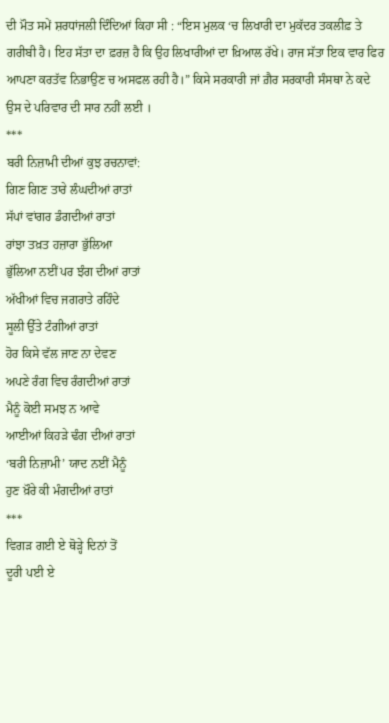ਦੀ ਮੌਤ ਸਮੇਂ ਸ਼ਰਧਾਂਜਲੀ ਦਿੰਦਿਆਂ ਕਿਹਾ ਸੀ : “ਇਸ ਮੁਲਕ ‘ਚ ਲਿਖਾਰੀ ਦਾ ਮੁਕੱਦਰ ਤਕਲੀਫ਼ ਤੇ ਗਰੀਬੀ ਹੈ। ਇਹ ਸੱਤਾ ਦਾ ਫ਼ਰਜ਼ ਹੈ ਕਿ ਉਹ ਲਿਖਾਰੀਆਂ ਦਾ ਖ਼ਿਆਲ ਰੱਖੇ। ਰਾਜ ਸੱਤਾ ਇਕ ਵਾਰ ਫਿਰ ਆਪਣਾ ਕਰਤੱਵ ਨਿਭਾਉਣ ਚ ਅਸਫਲ ਰਹੀ ਹੈ।” ਕਿਸੇ ਸਰਕਾਰੀ ਜਾਂ ਗ਼ੈਰ ਸਰਕਾਰੀ ਸੰਸਥਾ ਨੇ ਕਦੇ ਉਸ ਦੇ ਪਰਿਵਾਰ ਦੀ ਸਾਰ ਨਹੀਂ ਲਈ ।
***
ਬਰੀ ਨਿਜ਼ਾਮੀ ਦੀਆਂ ਕੁਝ ਰਚਨਾਵਾਂ:
ਗਿਣ ਗਿਣ ਤਾਰੇ ਲੰਘਦੀਆਂ ਰਾਤਾਂ
ਸੱਪਾਂ ਵਾਂਗਰ ਡੰਗਦੀਆਂ ਰਾਤਾਂ
ਰਾਂਝਾ ਤਖ਼ਤ ਹਜ਼ਾਰਾ ਭੁੱਲਿਆ
ਭੁੱਲਿਆ ਨਈਂ ਪਰ ਝੰਗ ਦੀਆਂ ਰਾਤਾਂ
ਅੱਖੀਆਂ ਵਿਚ ਜਗਰਾਤੇ ਰਹਿੰਦੇ
ਸੂਲੀ ਉੱਤੇ ਟੰਗੀਆਂ ਰਾਤਾਂ
ਹੋਰ ਕਿਸੇ ਵੱਲ ਜਾਣ ਨਾ ਦੇਵਣ
ਅਪਣੇ ਰੰਗ ਵਿਚ ਰੰਗਦੀਆਂ ਰਾਤਾਂ
ਮੈਨੂੰ ਕੋਈ ਸਮਝ ਨ ਆਵੇ
ਆਈਆਂ ਕਿਹੜੇ ਢੰਗ ਦੀਆਂ ਰਾਤਾਂ
‘ਬਰੀ ਨਿਜ਼ਾਮੀ’ ਯਾਦ ਨਈਂ ਮੈਨੂੰ
ਹੁਣ ਖ਼ੌਰੇ ਕੀ ਮੰਗਦੀਆਂ ਰਾਤਾਂ
***
ਵਿਗੜ ਗਈ ਏ ਥੋੜ੍ਹੇ ਦਿਨਾਂ ਤੋਂ
ਦੂਰੀ ਪਈ ਏ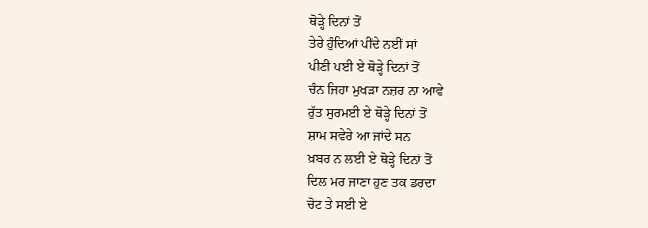ਥੋੜ੍ਹੇ ਦਿਨਾਂ ਤੋਂ
ਤੇਰੇ ਹੁੰਦਿਆਂ ਪੀਂਦੇ ਨਈਂ ਸਾਂ
ਪੀਣੀ ਪਈ ਏ ਥੋੜ੍ਹੇ ਦਿਨਾਂ ਤੋਂ
ਚੰਨ ਜਿਹਾ ਮੁਖੜਾ ਨਜ਼ਰ ਨਾ ਆਵੇ
ਰੁੱਤ ਸੁਰਮਈ ਏ ਥੋੜ੍ਹੇ ਦਿਨਾਂ ਤੋਂ
ਸ਼ਾਮ ਸਵੇਰੇ ਆ ਜਾਂਦੇ ਸਨ
ਖ਼ਬਰ ਨ ਲਈ ਏ ਥੋੜ੍ਹੇ ਦਿਨਾਂ ਤੋਂ
ਦਿਲ ਮਰ ਜਾਣਾ ਹੁਣ ਤਕ ਡਰਦਾ
ਚੋਟ ਤੇ ਸਈ ਏ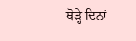ਥੋੜ੍ਹੇ ਦਿਨਾਂ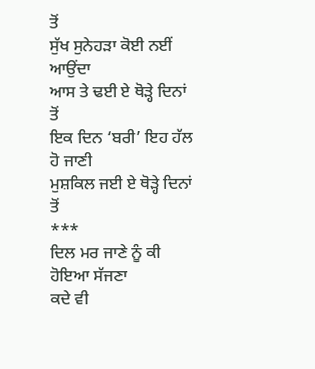ਤੋਂ
ਸੁੱਖ ਸੁਨੇਹੜਾ ਕੋਈ ਨਈਂ ਆਉਂਦਾ
ਆਸ ਤੇ ਢਈ ਏ ਥੋੜ੍ਹੇ ਦਿਨਾਂ ਤੋਂ
ਇਕ ਦਿਨ ‘ਬਰੀ’ ਇਹ ਹੱਲ ਹੋ ਜਾਣੀ
ਮੁਸ਼ਕਿਲ ਜਈ ਏ ਥੋੜ੍ਹੇ ਦਿਨਾਂ ਤੋਂ
***
ਦਿਲ ਮਰ ਜਾਣੇ ਨੂੰ ਕੀ ਹੋਇਆ ਸੱਜਣਾ
ਕਦੇ ਵੀ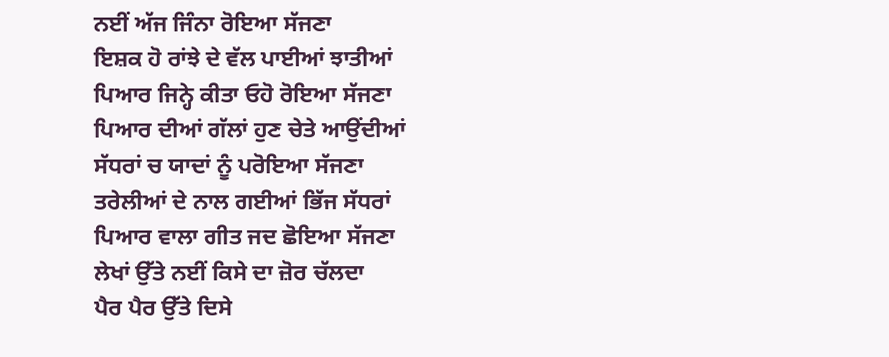ਨਈਂ ਅੱਜ ਜਿੰਨਾ ਰੋਇਆ ਸੱਜਣਾ
ਇਸ਼ਕ ਹੋ ਰਾਂਝੇ ਦੇ ਵੱਲ ਪਾਈਆਂ ਝਾਤੀਆਂ
ਪਿਆਰ ਜਿਨ੍ਹੇ ਕੀਤਾ ਓਹੋ ਰੋਇਆ ਸੱਜਣਾ
ਪਿਆਰ ਦੀਆਂ ਗੱਲਾਂ ਹੁਣ ਚੇਤੇ ਆਉਂਦੀਆਂ
ਸੱਧਰਾਂ ਚ ਯਾਦਾਂ ਨੂੰ ਪਰੋਇਆ ਸੱਜਣਾ
ਤਰੇਲੀਆਂ ਦੇ ਨਾਲ ਗਈਆਂ ਭਿੱਜ ਸੱਧਰਾਂ
ਪਿਆਰ ਵਾਲਾ ਗੀਤ ਜਦ ਛੋਇਆ ਸੱਜਣਾ
ਲੇਖਾਂ ਉੱਤੇ ਨਈਂ ਕਿਸੇ ਦਾ ਜ਼ੋਰ ਚੱਲਦਾ
ਪੈਰ ਪੈਰ ਉੱਤੇ ਦਿਸੇ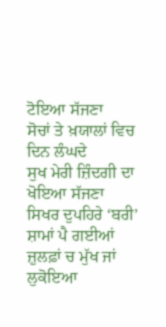ਟੋਇਆ ਸੱਜਣਾ
ਸੋਚਾਂ ਤੇ ਖ਼ਯਾਲਾਂ ਵਿਚ ਦਿਨ ਲੰਘਦੇ
ਸੁਖ ਮੇਰੀ ਜ਼ਿੰਦਗੀ ਦਾ ਖੋਇਆ ਸੱਜਣਾ
ਸਿਖਰ ਦੁਪਹਿਰੇ ‘ਬਰੀ’ ਸ਼ਾਮਾਂ ਪੈ ਗਈਆਂ
ਜ਼ੁਲਫ਼ਾਂ ਚ ਮੁੱਖ ਜਾਂ ਲੁਕੋਇਆ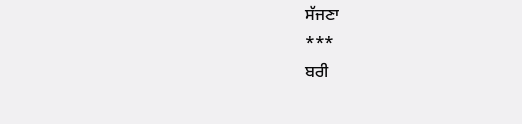ਸੱਜਣਾ
***
ਬਰੀ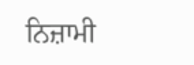ਨਿਜ਼ਾਮੀ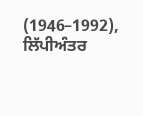(1946–1992), ਲਿੱਪੀਅੰਤਰ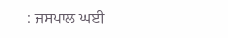: ਜਸਪਾਲ ਘਈ